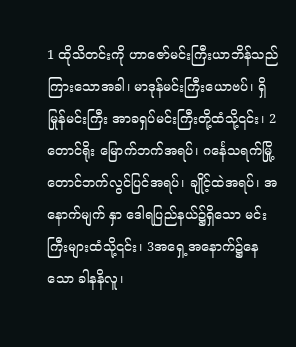1 ထိုသိတင်းကို ဟာဇော်မင်းကြီးယာဘိန်သည် ကြားသောအခါ၊ မာဒုန်မင်းကြီးယောဗပ်၊ ရှိမြုန်မင်းကြီး အာခရှပ်မင်းကြီးတို့ထံသို့၎င်း၊ 2တောင်ရိုး မြောက်ဘက်အရပ်၊ ဂင်္နေသရက်မြို့ တောင်ဘက်လွင်ပြင်အရပ်၊ ချိုင့်ထဲအရပ်၊ အနောက်မျက် နှာ ဒေါရပြည်နယ်၌ရှိသော မင်းကြီးများထံသို့၎င်း၊ 3အရှေ့အနောက်၌နေသော ခါနနိလူ၊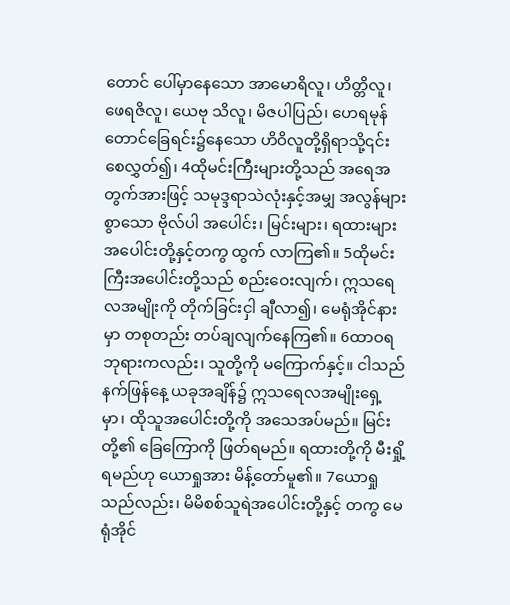တောင် ပေါ်မှာနေသော အာမောရိလူ၊ ဟိတ္တိလူ၊ ဖေရဇိလူ၊ ယေဗု သိလူ၊ မိဇပါပြည်၊ ဟေရမုန်တောင်ခြေရင်း၌နေသော ဟိဝိလူတို့ရှိရာသို့၎င်း စေလွှတ်၍၊ 4ထိုမင်းကြီးများတို့သည် အရေအတွက်အားဖြင့် သမုဒ္ဒရာသဲလုံးနှင့်အမျှ အလွန်များစွာသော ဗိုလ်ပါ အပေါင်း၊ မြင်းများ၊ ရထားများအပေါင်းတို့နှင့်တကွ ထွက် လာကြ၏။ 5ထိုမင်းကြီးအပေါင်းတို့သည် စည်းဝေးလျက်၊ ဣသရေလအမျိုးကို တိုက်ခြင်းငှါ ချီလာ၍၊ မေရုံအိုင်နား မှာ တစုတည်း တပ်ချလျက်နေကြ၏။ 6ထာဝရဘုရားကလည်း၊ သူတို့ကို မကြောက်နှင့်။ ငါသည် နက်ဖြန်နေ့ ယခုအချိန်၌ ဣသရေလအမျိုးရှေ့ မှာ၊ ထိုသူအပေါင်းတို့ကို အသေအပ်မည်။ မြင်းတို့၏ ခြေကြောကို ဖြတ်ရမည်။ ရထားတို့ကို မီးရှို့ရမည်ဟု ယောရှုအား မိန့်တော်မူ၏။ 7ယောရှုသည်လည်း၊ မိမိစစ်သူရဲအပေါင်းတို့နှင့် တကွ မေရုံအိုင်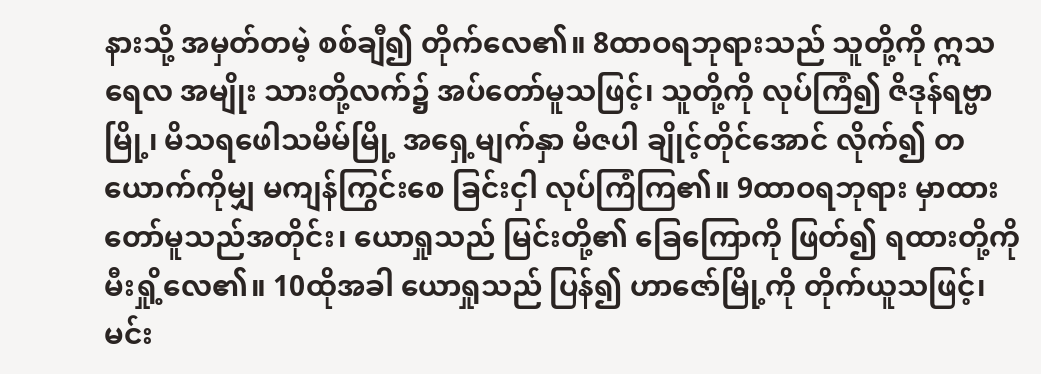နားသို့ အမှတ်တမဲ့ စစ်ချီ၍ တိုက်လေ၏။ 8ထာဝရဘုရားသည် သူတို့ကို ဣသရေလ အမျိုး သားတို့လက်၌ အပ်တော်မူသဖြင့်၊ သူတို့ကို လုပ်ကြံ၍ ဇိဒုန်ရဗ္ဗာမြို့၊ မိသရဖေါသမိမ်မြို့ အရှေ့မျက်နှာ မိဇပါ ချိုင့်တိုင်အောင် လိုက်၍ တယောက်ကိုမျှ မကျန်ကြွင်းစေ ခြင်းငှါ လုပ်ကြံကြ၏။ 9ထာဝရဘုရား မှာထားတော်မူသည်အတိုင်း၊ ယောရှုသည် မြင်းတို့၏ ခြေကြောကို ဖြတ်၍ ရထားတို့ကို မီးရှို့လေ၏။ 10ထိုအခါ ယောရှုသည် ပြန်၍ ဟာဇော်မြို့ကို တိုက်ယူသဖြင့်၊ မင်း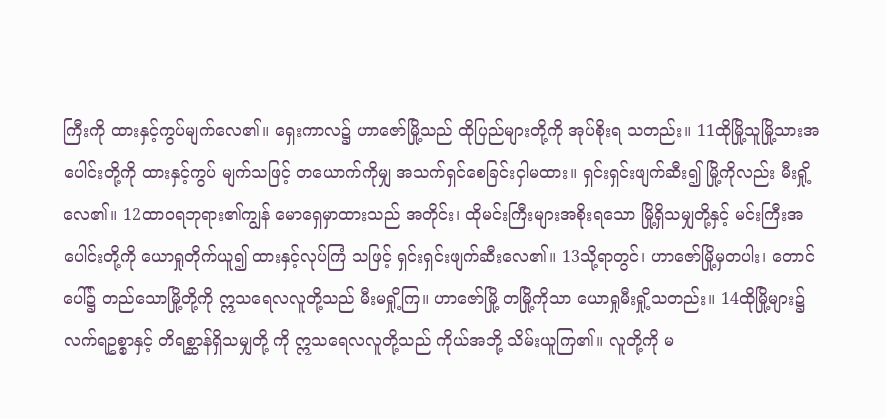ကြီးကို ထားနှင့်ကွပ်မျက်လေ၏။ ရှေးကာလ၌ ဟာဇော်မြို့သည် ထိုပြည်များတို့ကို အုပ်စိုးရ သတည်း။ 11ထိုမြို့သူမြို့သားအပေါင်းတို့ကို ထားနှင့်ကွပ် မျက်သဖြင့် တယောက်ကိုမျှ အသက်ရှင်စေခြင်းငှါမထား။ ရှင်းရှင်းဖျက်ဆီး၍ မြို့ကိုလည်း မီးရှို့လေ၏။ 12ထာဝရဘုရား၏ကျွန် မောရှေမှာထားသည် အတိုင်း၊ ထိုမင်းကြီးများအစိုးရသော မြို့ရှိသမျှတို့နှင့် မင်းကြီးအပေါင်းတို့ကို ယောရှုတိုက်ယူ၍ ထားနှင့်လုပ်ကြံ သဖြင့် ရှင်းရှင်းဖျက်ဆီးလေ၏။ 13သို့ရာတွင်၊ ဟာဇော်မြို့မှတပါး၊ တောင်ပေါ်၌ တည်သောမြို့တို့ကို ဣသရေလလူတို့သည် မီးမရှို့ကြ။ ဟာဇော်မြို့ တမြို့ကိုသာ ယောရှုမီးရှို့သတည်း။ 14ထိုမြို့များ၌ လက်ရဥစ္စာနှင့် တိရစ္ဆာန်ရှိသမျှတို့ ကို ဣသရေလလူတို့သည် ကိုယ်အဘို့ သိမ်းယူကြ၏။ လူတို့ကို မ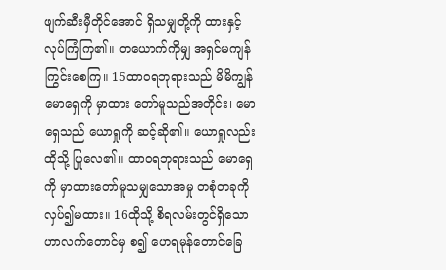ဖျက်ဆီးမှီတိုင်အောင် ရှိသမျှတို့ကို ထားနှင့် လုပ်ကြံကြ၏။ တယောက်ကိုမျှ အရှင်မကျန်ကြွင်းစေကြ။ 15ထာဝရဘုရားသည် မိမိကျွန်မောရှေကို မှာထား တော်မူသည်အတိုင်း၊ မောရှေသည် ယောရှုကို ဆင့်ဆို၏။ ယောရှုလည်း ထိုသို့ ပြုလေ၏။ ထာဝရဘုရားသည် မောရှေကို မှာထားတော်မူသမျှသောအမှု တစုံတခုကို လှပ်၍မထား။ 16ထိုသို့ စိရလမ်းတွင်ရှိသော ဟာလက်တောင်မှ စ၍ ဟေရမုန်တောင်ခြေ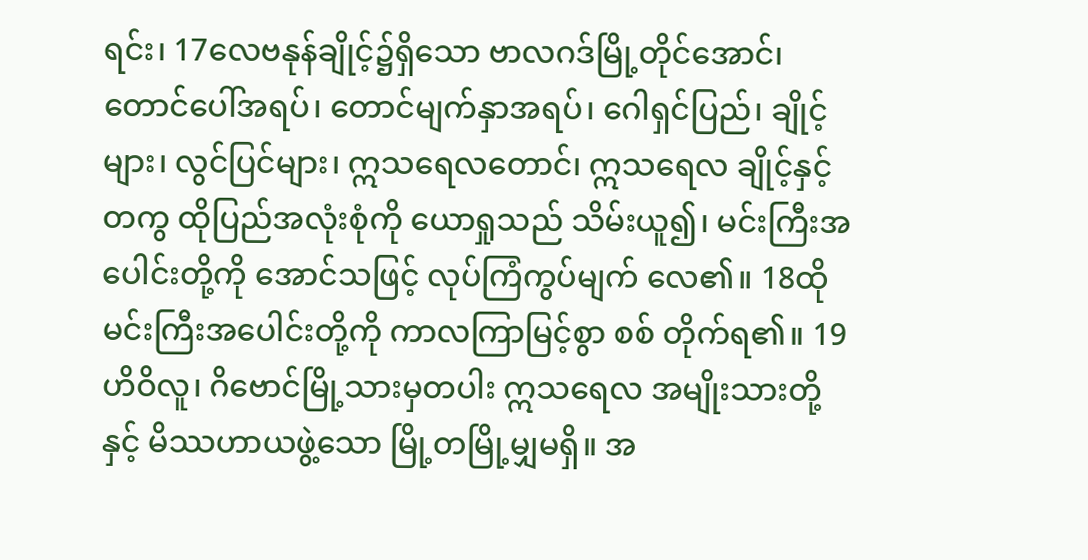ရင်း၊ 17လေဗနုန်ချိုင့်၌ရှိသော ဗာလဂဒ်မြို့တိုင်အောင်၊ တောင်ပေါ်အရပ်၊ တောင်မျက်နှာအရပ်၊ ဂေါရှင်ပြည်၊ ချိုင့်များ၊ လွင်ပြင်များ၊ ဣသရေလတောင်၊ ဣသရေလ ချိုင့်နှင့်တကွ ထိုပြည်အလုံးစုံကို ယောရှုသည် သိမ်းယူ၍၊ မင်းကြီးအပေါင်းတို့ကို အောင်သဖြင့် လုပ်ကြံကွပ်မျက် လေ၏။ 18ထိုမင်းကြီးအပေါင်းတို့ကို ကာလကြာမြင့်စွာ စစ် တိုက်ရ၏။ 19ဟိဝိလူ၊ ဂိဗောင်မြို့သားမှတပါး ဣသရေလ အမျိုးသားတို့နှင့် မိဿဟာယဖွဲ့သော မြို့တမြို့မျှမရှိ။ အ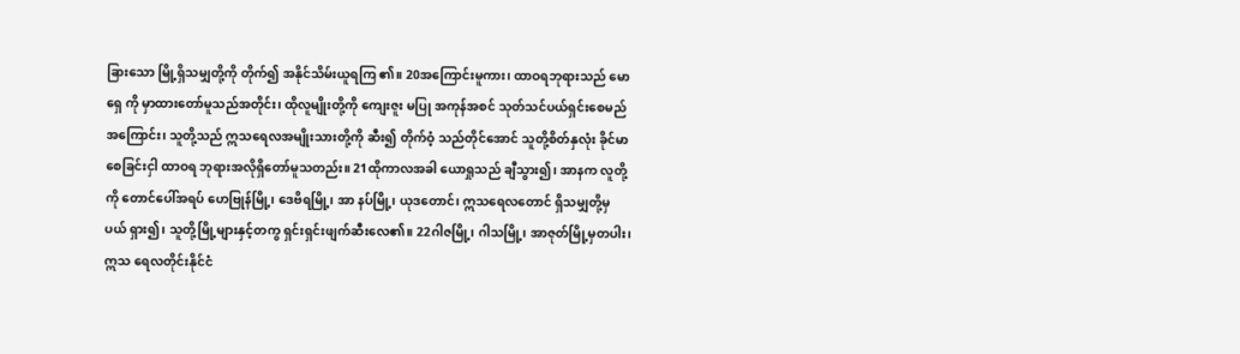ခြားသော မြို့ရှိသမျှတို့ကို တိုက်၍ အနိုင်သိမ်းယူရကြ ၏။ 20အကြောင်းမူကား၊ ထာဝရဘုရားသည် မောရှေ ကို မှာထားတော်မူသည်အတိုင်း၊ ထိုလူမျိုးတို့ကို ကျေးဇူး မပြု အကုန်အစင် သုတ်သင်ပယ်ရှင်းစေမည် အကြောင်း၊ သူတို့သည် ဣသရေလအမျိုးသားတို့ကို ဆီး၍ တိုက်ဝံ့ သည်တိုင်အောင် သူတို့စိတ်နှလုံး ခိုင်မာစေခြင်းငှါ ထာဝရ ဘုရားအလိုရှိတော်မူသတည်း။ 21ထိုကာလအခါ ယောရှုသည် ချီသွား၍၊ အာနက လူတို့ကို တောင်ပေါ်အရပ် ဟေဗြုန်မြို့၊ ဒေဗိရမြို့၊ အာ နပ်မြို့၊ ယုဒတောင်၊ ဣသရေလတောင် ရှိသမျှတို့မှ ပယ် ရှား၍၊ သူတို့မြို့များနှင့်တကွ ရှင်းရှင်းဖျက်ဆီးလေ၏။ 22ဂါဇမြို့၊ ဂါသမြို့၊ အာဇုတ်မြို့မှတပါး၊ ဣသ ရေလတိုင်းနိုင်ငံ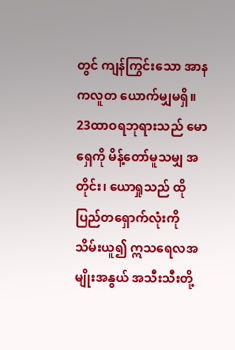တွင် ကျန်ကြွင်းသော အာနကလူတ ယောက်မျှမရှိ။ 23ထာဝရဘုရားသည် မောရှေကို မိန့်တော်မူသမျှ အတိုင်း၊ ယောရှုသည် ထိုပြည်တရှောက်လုံးကို သိမ်းယူ၍ ဣသရေလအမျိုးအနွယ် အသီးသီးတို့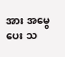အား အမွေပေး သ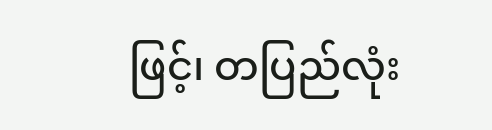ဖြင့်၊ တပြည်လုံး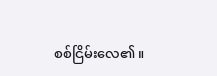စစ်ငြိမ်းလေ၏။